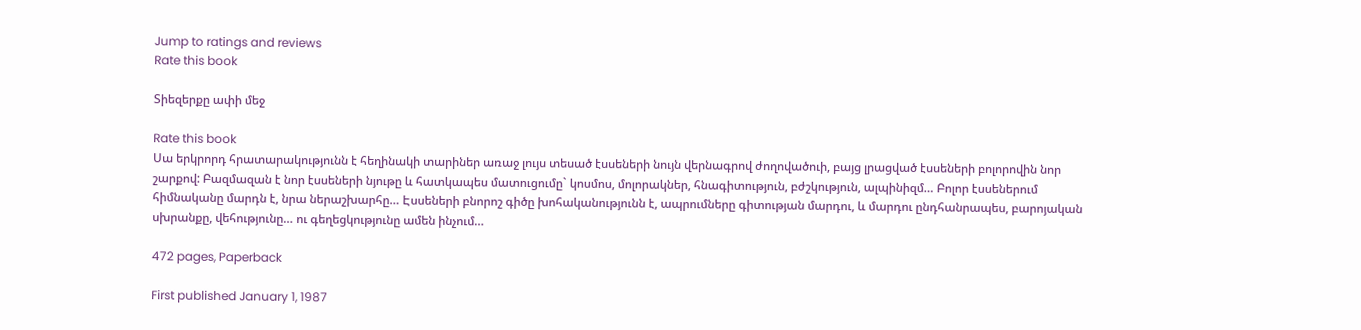Jump to ratings and reviews
Rate this book

Տիեզերքը ափի մեջ

Rate this book
Սա երկրորդ հրատարակությունն է հեղինակի տարիներ առաջ լույս տեսած էսսեների նույն վերնագրով ժողովածուի, բայց լրացված էսսեների բոլորովին նոր շարքով: Բազմազան է նոր էսսեների նյութը և հատկապես մատուցումը` կոսմոս, մոլորակներ, հնագիտություն, բժշկություն, ալպինիզմ… Բոլոր էսսեներում հիմնականը մարդն է, նրա ներաշխարհը… Էսսեների բնորոշ գիծը խոհականությունն է, ապրումները գիտության մարդու, և մարդու ընդհանրապես, բարոյական սխրանքը, վեհությունը… ու գեղեցկությունը ամեն ինչում…

472 pages, Paperback

First published January 1, 1987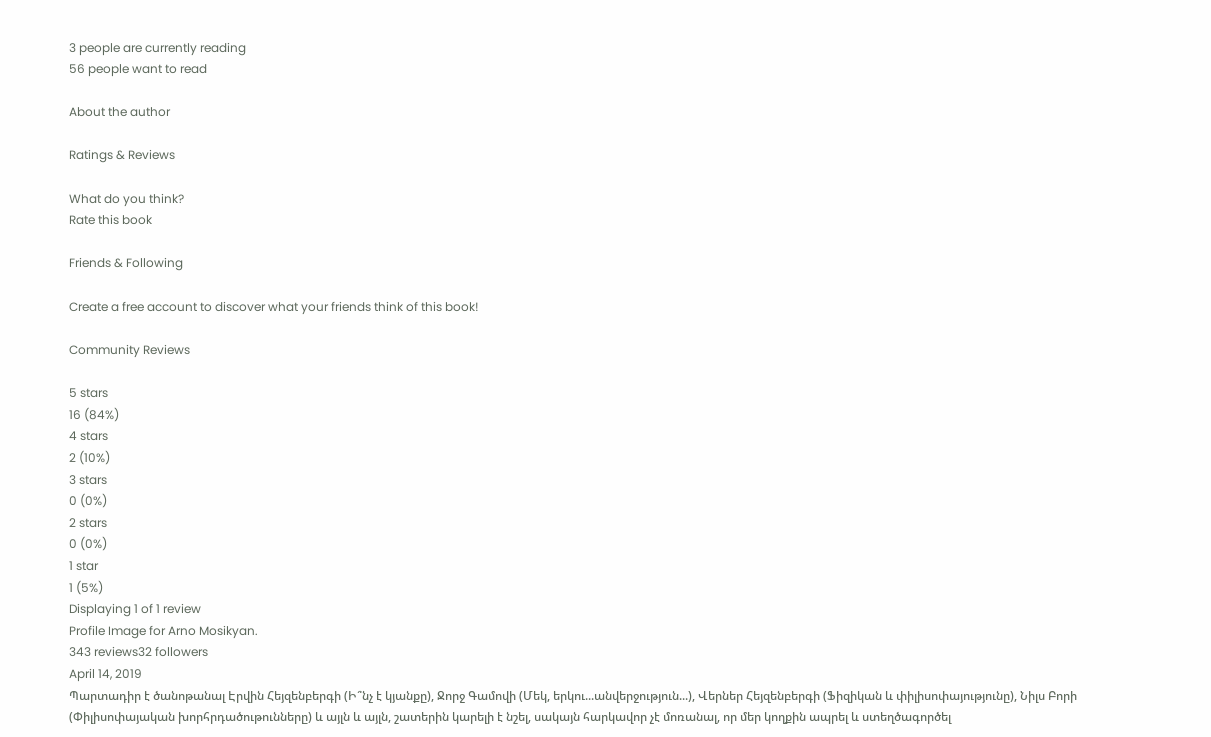3 people are currently reading
56 people want to read

About the author

Ratings & Reviews

What do you think?
Rate this book

Friends & Following

Create a free account to discover what your friends think of this book!

Community Reviews

5 stars
16 (84%)
4 stars
2 (10%)
3 stars
0 (0%)
2 stars
0 (0%)
1 star
1 (5%)
Displaying 1 of 1 review
Profile Image for Arno Mosikyan.
343 reviews32 followers
April 14, 2019
Պարտադիր է ծանոթանալ Էրվին Հեյզենբերգի (Ի՞նչ է կյանքը), Ջորջ Գամովի (Մեկ, երկու...անվերջություն...), Վերներ Հեյզենբերգի (Ֆիզիկան և փիլիսոփայությունը), Նիլս Բորի (Փիլիսոփայական խորհրդածութունները) և այլն և այլն, շատերին կարելի է նշել, սակայն հարկավոր չէ մոռանալ, որ մեր կողքին ապրել և ստեղծագործել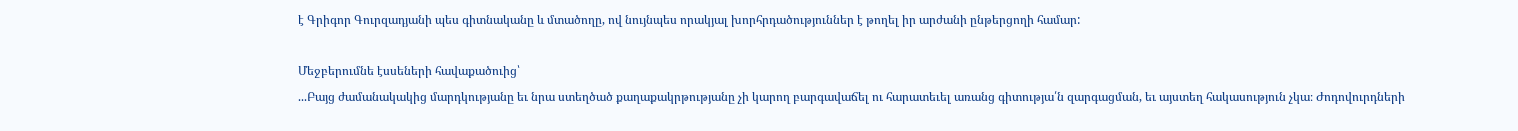է Գրիգոր Գուրզադյանի պես գիտնականը և մտածողը, ով նույնպես որակյալ խորհրդածություններ է թողել իր արժանի ընթերցողի համար:

Մեջբերումնե էսսեների հավաքածուից՝
...Բայց ժամանակակից մարդկությանը եւ նրա ստեղծած քաղաքակրթությանը չի կարող բարգավաճել ու հարատեւել առանց գիտությա՛ն զարգացման, եւ այստեղ հակասություն չկա։ Ժոդովուրդների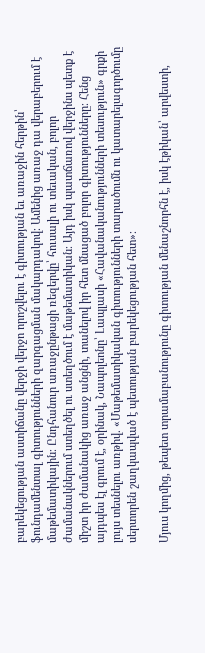բարեկեցության աստիճանը վերջի վերջո որոշվելու է գիտության եւ առաջին հերթին՝ ֆունդամենտալ գիտությունների զարգացման մակարդակով։ Ամենից առաջ դա վերաբերում է մաթեմատիկային։ Ընդհանուր առաջընթացի ռեզերվը՝ հուսալի ու տեւական, բոլոր ժամանակներում ստեղծել ու ստեղծում է մաթեմատիկան։ Այդ իսկ պատճառով վերջինս պետք է միշտ իր ժամանակից առաջ անցնի, տանելով իր հետ մնացած բոլոր գիտությունները։ Հենց այդպես էլ գրում է, օրինակ, Նապոլեոնը՝ Լապլասի «Հավանականությունների տեսություն» գրքի լույս տեսնելու առթիվ. «Մաթեմատիկական գիտությունների տարածումն ու կատարելագործումը սերտորեն շաղկապված է պետության բարեկեցության հետ»։

Մյուս կողմից, թեպետ տրամաբանությունը գիտության մենաշնորհն է, իսկ էթիկան՝ արվեստի,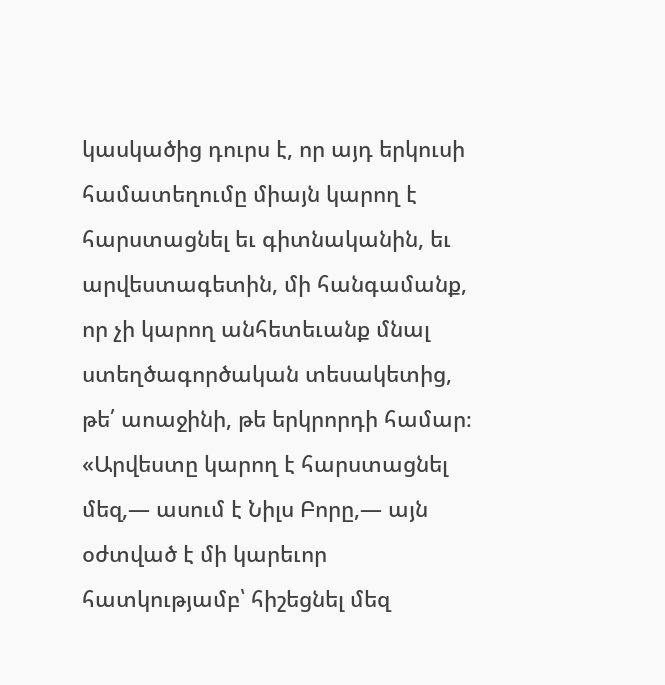կասկածից դուրս է, որ այդ երկուսի համատեղումը միայն կարող է հարստացնել եւ գիտնականին, եւ արվեստագետին, մի հանգամանք, որ չի կարող անհետեւանք մնալ ստեղծագործական տեսակետից, թե՛ աոաջինի, թե երկրորդի համար։ «Արվեստը կարող է հարստացնել մեզ,— ասում է Նիլս Բորը,— այն օժտված է մի կարեւոր հատկությամբ՝ հիշեցնել մեզ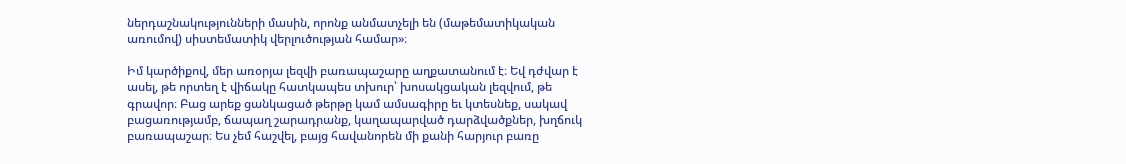ներդաշնակությունների մասին, որոնք անմատչելի են (մաթեմատիկական առումով) սիստեմատիկ վերլուծության համար»։

Իմ կարծիքով, մեր առօրյա լեզվի բառապաշարը աղքատանում է։ Եվ դժվար է ասել, թե որտեղ է վիճակը հատկապես տխուր՝ խոսակցական լեզվում, թե գրավոր։ Բաց արեք ցանկացած թերթը կամ ամսագիրը եւ կտեսնեք, սակավ բացառությամբ, ճապաղ շարադրանք, կաղապարված դարձվածքներ, խղճուկ բառապաշար։ Ես չեմ հաշվել, բայց հավանորեն մի քանի հարյուր բառը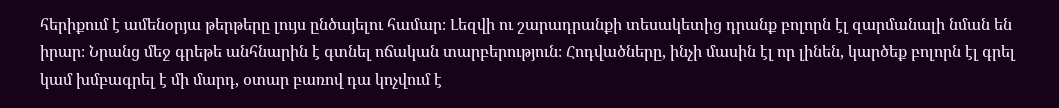հերիքում է ամենօրյա թերթերը լույս ընծայելու համար։ Լեզվի ու շարադրանքի տեսակետից դրանք բոլորն էլ զարմանալի նման են իրար։ Նրանց մեջ գրեթե անհնարին է գտնել ոճական տարբերություն։ Հոդվածները, ինչի մասին էլ որ լինեն, կարծեք բոլորն էլ գրել կամ խմբագրել է մի մարդ, օտար բառով դա կոչվում է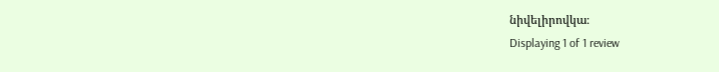նիվելիրովկա։
Displaying 1 of 1 review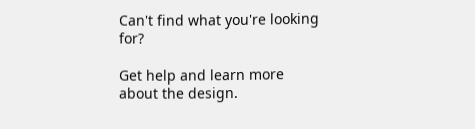Can't find what you're looking for?

Get help and learn more about the design.